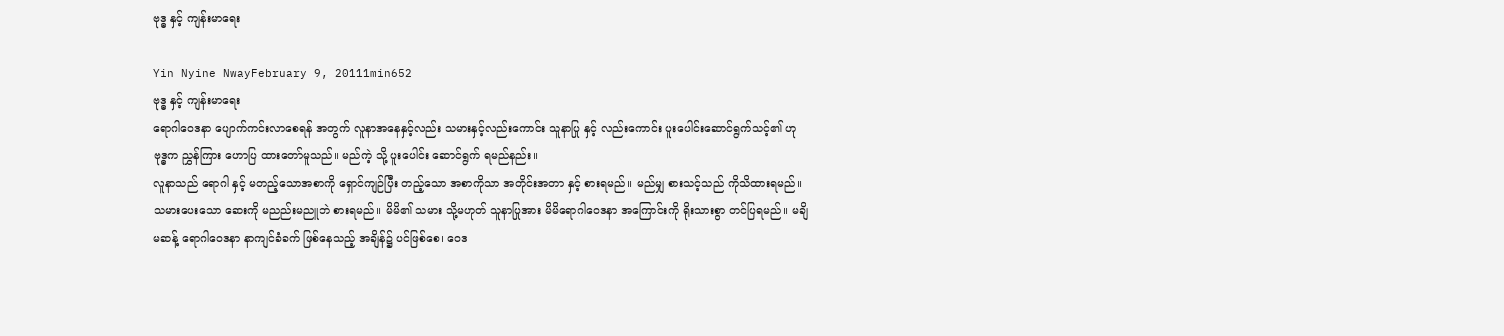ဗုဒ္ဓ နှင့် ကျန်းမာရေး

Yin Nyine NwayFebruary 9, 20111min652
ဗုဒ္ဓ နှင့် ကျန်းမာရေး
ရောဂါဝေဒနာ ပျောက်ကင်းလာစေရန် အတွက် လူနာအနေနှင့်လည်း သမားနှင့်လည်းကောင်း သူနာပြု နှင့် လည်းကောင်း ပူးပေါင်းဆောင်ရွက်သင့်၏ ဟု ဗုဒ္ဓက ညွှန်ကြား ဟောပြ ထားတော်မူသည်။ မည်ကဲ့ သို့ ပူးပေါင်း ဆောင်ရွက် ရမည်နည်း။
လူနာသည် ရောဂါ နှင့် မတည့်သောအစာကို ရှောင်ကျဉ်ပြီး တည့်သော အစာကိုသာ အတိုင်းအတာ နှင့် စားရမည်။ မည်မျှ စားသင့်သည် ကိုသိထားရမည်။ သမားပေးသော ဆေးကို မညည်းမညူဘဲ စားရမည်။ မိမိ၏ သမား သို့မဟုတ် သူနာပြုအား မိမိရောဂါဝေဒနာ အကြောင်းကို ရိုးသားစွာ တင်ပြရမည်။ မချိမဆန့် ရောဂါဝေဒနာ နာကျင်ခံခက် ဖြစ်နေသည့် အချိန်၌ ပင်ဖြစ်စေ၊ ဝေဒ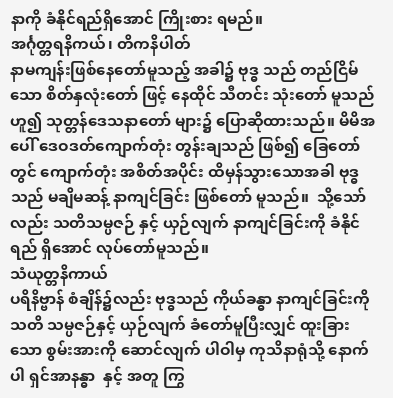နာကို ခံနိုင်ရည်ရှိအောင် ကြိုးစား ရမည်။
အင်္ဂုတ္တရနိကယ်၊ တိကနိပါတ်
နာမကျန်းဖြစ်နေတော်မူသည့် အခါ၌ ဗုဒ္ဓ သည် တည်ငြိမ်သော စိတ်နှလုံးတော် ဖြင့် နေထိုင် သီတင်း သုံးတော် မူသည်ဟူ၍ သုတ္တန်ဒေသနာတော် များ၌ ပြောဆိုထားသည်။ မိမိအပေါ် ဒေဝဒတ်ကျောက်တုံး တွန်းချသည် ဖြစ်၍ ခြေတော် တွင် ကျောက်တုံး အစိတ်အပိုင်း ထိမှန်သွားသောအခါ ဗုဒ္ဓသည် မချိမဆန့် နာကျင်ခြင်း ဖြစ်တော် မူသည်။  သို့သော်လည်း သတိသမ္ပဇဉ် နှင့် ယှဉ်လျက် နာကျင်ခြင်းကို ခံနိုင်ရည် ရှိအောင် လုပ်တော်မူသည်။
သံယုတ္တနိကာယ်
ပရိနိဗ္ဗာန် စံချိန်၌လည်း ဗုဒ္ဓသည် ကိုယ်ခန္ဓာ နာကျင်ခြင်းကို သတိ သမ္ပဇဉ်နှင့် ယှဉ်လျက် ခံတော်မူပြီးလျှင် ထူးခြားသော စွမ်းအားကို ဆောင်လျက် ပါဝါမှ ကုသိနာရုံသို့ နောက်ပါ ရှင်အာနန္ဓာ  နှင့် အတူ ကြွ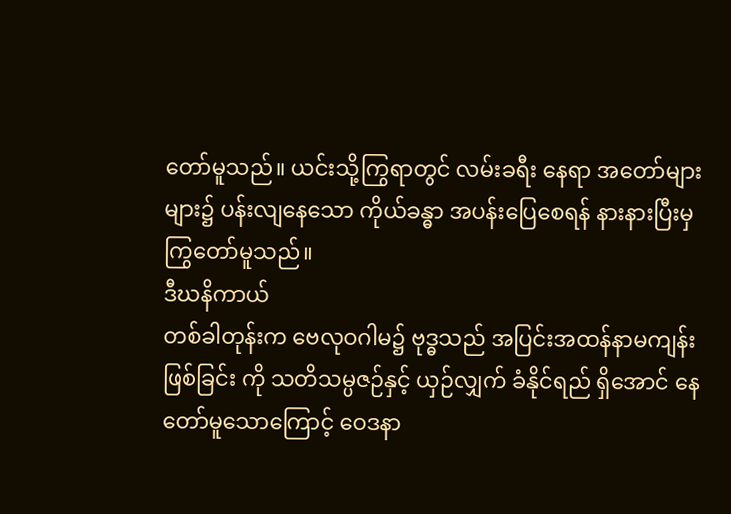တော်မူသည်။ ယင်းသို့ကြွရာတွင် လမ်းခရီး နေရာ အတော်များများ၌ ပန်းလျနေသော ကိုယ်ခန္ဓာ အပန်းပြေစေရန် နားနားပြီးမှ ကြွတော်မူသည်။
ဒီဃနိကာယ်
တစ်ခါတုန်းက ဗေလုဝဂါမ၌ ဗုဒ္ဓသည် အပြင်းအထန်နာမကျန်းဖြစ်ခြင်း ကို သတိသမ္ပဇဉ်နှင့် ယှဉ်လျှက် ခံနိုင်ရည် ရှိအောင် နေတော်မူသောကြောင့် ဝေဒနာ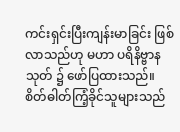ကင်းရှင်းပြီးကျန်းမာခြင်း ဖြစ်လာသည်ဟု မဟာ ပရိနိဗ္ဗာနသုတ် ၌ ဖော်ပြထားသည်။
စိတ်ဓါတ်ကြံ့ခိုင်သူများသည်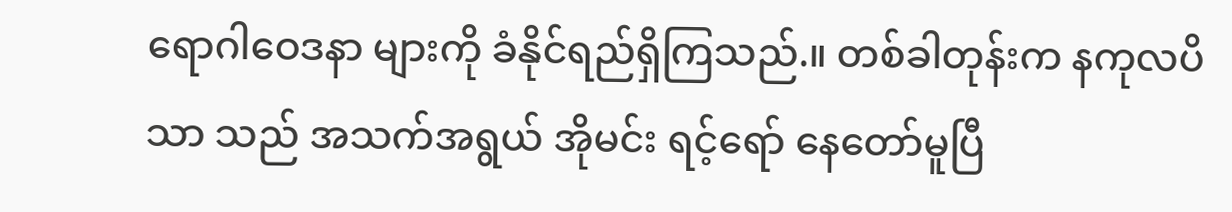ရောဂါဝေဒနာ များကို ခံနိုင်ရည်ရှိကြသည်.။ တစ်ခါတုန်းက နကုလပိသာ သည် အသက်အရွယ် အိုမင်း ရင့်ရော် နေတော်မူပြီ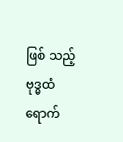ဖြစ် သည့် ဗုဒ္ဓထံ ရောက်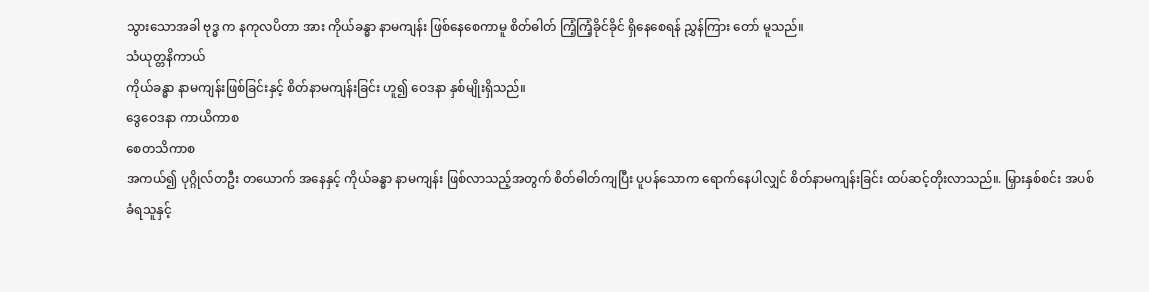သွားသောအခါ ဗုဒ္ဓ က နကုလပိတာ အား ကိုယ်ခန္ဓာ နာမကျန်း ဖြစ်နေစေကာမူ စိတ်ဓါတ် ကြံ့ကြံ့ခိုင်ခိုင် ရှိနေစေရန် ညွှန်ကြား တော် မူသည်။
သံယုတ္တနိကာယ်
ကိုယ်ခန္ဓာ နာမကျန်းဖြစ်ခြင်းနှင့် စိတ်နာမကျန်းခြင်း ဟူ၍ ဝေဒနာ နှစ်မျိုးရှိသည်။
ဒွေဝေဒနာ ကာယိကာစ
စေတသိကာစ
အကယ်၍ ပုဂ္ဂိုလ်တဦး တယောက် အနေနှင့် ကိုယ်ခန္ဓာ နာမကျန်း ဖြစ်လာသည့်အတွက် စိတ်ဓါတ်ကျပြီး ပူပန်သောက ရောက်နေပါလျှင် စိတ်နာမကျန်းခြင်း ထပ်ဆင့်တိုးလာသည်။. မြှားနှစ်စင်း အပစ်ခံရသူနှင့်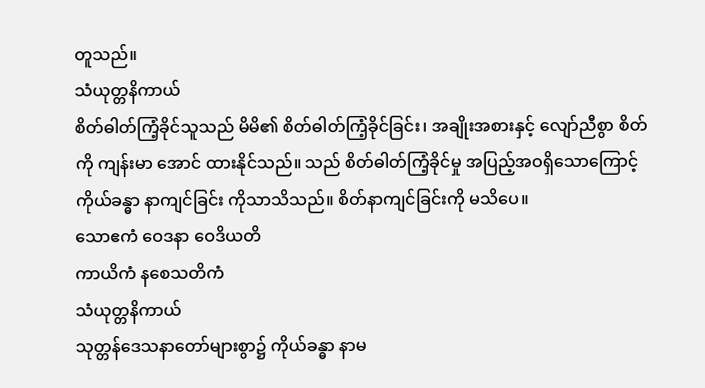တူသည်။
သံယုတ္တနိကာယ်
စိတ်ဓါတ်ကြံ့ခိုင်သူသည် မိမိ၏ စိတ်ဓါတ်ကြံ့ခိုင်ခြင်း၊ အချိုးအစားနှင့် လျော်ညီစွာ စိတ်ကို ကျန်းမာ အောင် ထားနိုင်သည်။ သည် စိတ်ဓါတ်ကြံ့ခိုင်မှု အပြည့်အဝရှိသောကြောင့် ကိုယ်ခန္ဓာ နာကျင်ခြင်း ကိုသာသိသည်။ စိတ်နာကျင်ခြင်းကို မသိပေ။
သောဧကံ ဝေဒနာ ဝေဒိယတိ
ကာယိကံ နစေသတိကံ
သံယုတ္တနိကာယ်
သုတ္တန်ဒေသနာတော်များစွာ၌ ကိုယ်ခန္ဓာ နာမ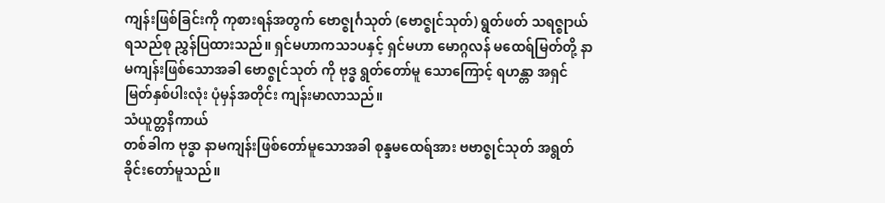ကျန်းဖြစ်ခြင်းကို ကုစားရန်အတွက် ဗောဇ္စုင်္ဂသုတ် (ဗောဇ္စုင်သုတ်) ရွတ်ဖတ် သရဇ္စုာယ်ရသည်စု ညွှန်ပြထားသည်။ ရှင်မဟာကသ၁ပနှင့် ရှင်မဟာ မောဂ္ဂလန် မထေရ်မြတ်တို့ နာမကျန်းဖြစ်သောအခါ ဗောဇ္စုင်သုတ် ကို ဗုဒ္ဓ ရွတ်တော်မူ သောကြောင့် ရဟန္တာ အရှင်မြတ်နှစ်ပါးလုံး ပုံမှန်အတိုင်း ကျန်းမာလာသည်။
သံယူတ္တနိကာယ်
တစ်ခါက ဗုဒ္ဓာ နာမကျန်းဖြစ်တော်မူသောအခါ စုန္ဒမထေရ်အား ဗဗာဇ္စုင်သုတ် အရွတ်ခိုင်းတော်မူသည်။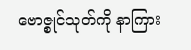ဗောဇ္စုင်သုတ်ကို နာကြား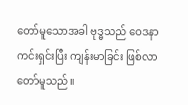တော်မူသောအခါ ဗုဒ္ဓသည် ဝေဒနာ ကင်းရှင်းပြီး ကျန်းမာခြင်း ဖြစ်လာ တော်မူသည်။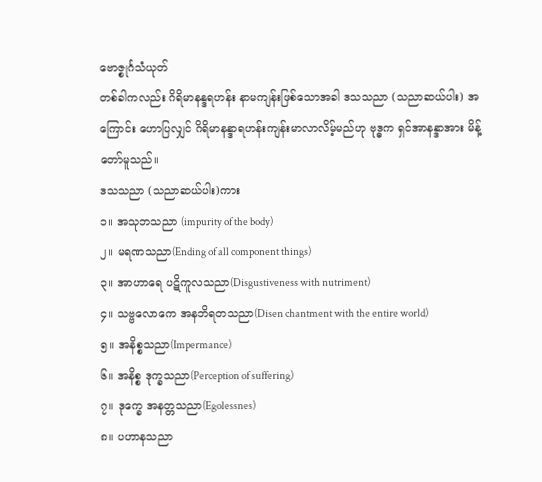ဗောဇ္စုင်္ဂသံယုတ်
တစ်ခါကလည်း ဂိရိမာနန္ဒရဟန်း နာမကျန်းဖြစ်သောအခါ ဒသသညာ (သညာဆယ်ပါး) အကြောင်း ဟောပြလျှင် ဂိရိမာနန္ဒာရဟန်းကျန်းမာလာလိမ့်မည်ဟု ဗုဒ္ဓက ရှင်အာနန္ဒာအား မိန့်တော်မူသည်။
ဒသသညာ (သညာဆယ်ပါး)ကား
၁။ အသုဘသညာ (impurity of the body)
၂။ မရဏသညာ(Ending of all component things)
၃။ အာဟာရေ ပဋိကူလသညာ(Disgustiveness with nutriment)
၄။ သဗ္ဗလောကေ အနဘိရတသညာ(Disen chantment with the entire world)
၅။ အနိစ္စသညာ(Impermance)
၆။ အနိစ္စ ဒုက္ခသညာ(Perception of suffering)
၇။ ဒုက္ခေ အနတ္တသညာ(Egolessnes)
၈။ ပဟာနသညာ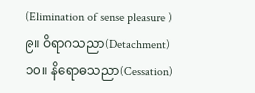(Elimination of sense pleasure )
၉။ ဝိရာဂသညာ(Detachment)
၁၀။ နိရောဓသညာ(Cessation)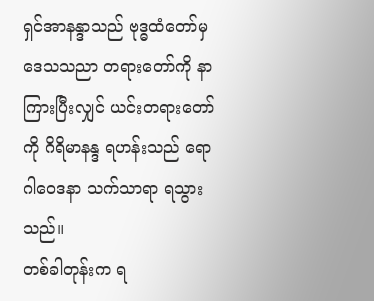ရှင်အာနန္ဒာသည် ဗုဒ္ဓထံတော်မှ ဒေသသညာ တရားတော်ကို နာကြားပြီးလျှင် ယင်းတရားတော်ကို ဂိရိမာနန္ဒ ရဟန်းသည် ရောဂါဝေဒနာ သက်သာရာ ရသွားသည်။
တစ်ခါတုန်းက ရ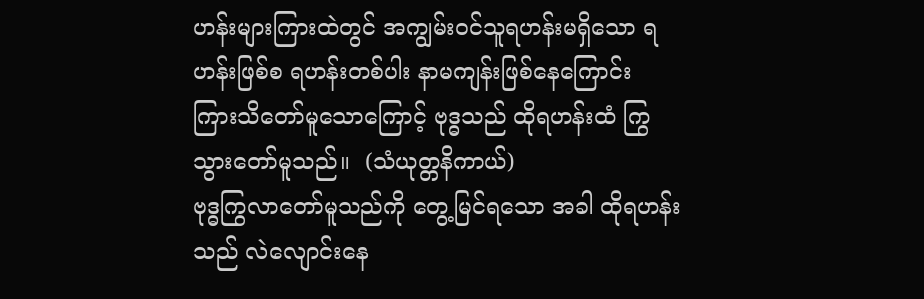ဟန်းများကြားထဲတွင် အကျွမ်းဝင်သူရဟန်းမရှိသော ရဟန်းဖြစ်စ ရဟန်းတစ်ပါး နာမကျန်းဖြစ်နေကြောင်း ကြားသိတော်မူသောကြောင့် ဗုဒ္ဓသည် ထိုရဟန်းထံ ကြွသွားတော်မူသည်။  (သံယုတ္တနိကာယ်)
ဗုဒ္ဓကြွလာတော်မူသည်ကို တွေ့မြင်ရသော အခါ ထိုရဟန်းသည် လဲလျောင်းနေ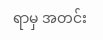ရာမှ အတင်း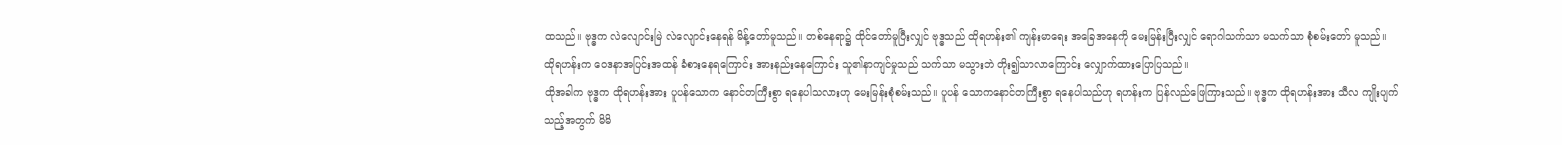ထသည်။ ဗုဒ္ဓက လဲလျောင်းမြဲ လဲလျောင်းနေရန် မိန့်တော်မူသည်။ တစ်နေရာ၌ ထိုင်တော်မူပြီးလျှင် ဗုဒ္ဓသည် ထိုရဟန်း၏ ကျန်းမာရေး အခြေအနေကို မေးမြန်းပြီးလျှင် ရောဂါသက်သာ မသက်သာ စုံစမ်းတော် မူသည်။
ထိုရဟန်းက ဝေဒနာအပြင်းအထန် ခံစားနေရကြောင်း အားနည်းနေကြောင်း သူ၏နာကျင်မှုသည် သက်သာ မသွားဘဲ တိုး၍သာလာကြောင်း လျှောက်ထားပြောပြသည်။
ထိုအခါက ဗုဒ္ဓက ထိုရဟန်းအား ပူပန်သောက နောင်တကြီးစွာ ရနေပါသလားဟု မေးမြန်းစုံစမ်းသည်။ ပူပန် သောကနောင်တကြီးစွာ ရနေပါသည်ဟု ရဟန်းက ပြန်လည်ဖြေကြားသည်။ ဗုဒ္ဓက ထိုရဟန်းအား သီလ ကျိုးပျက်သည့်အတွက် မိမိ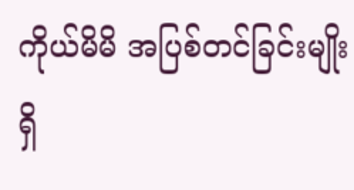ကိုယ်မိမိ အပြစ်တင်ခြင်းမျိုး ရှိ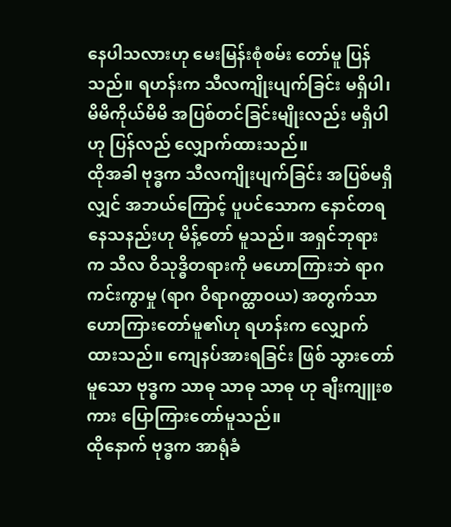နေပါသလားဟု မေးမြန်းစုံစမ်း တော်မူ ပြန်သည်။ ရဟန်းက သီလကျိုးပျက်ခြင်း မရှိပါ၊ မိမိကိုယ်မိမိ အပြစ်တင်ခြင်းမျိုးလည်း မရှိပါဟု ပြန်လည် လျှောက်ထားသည်။
ထိုအခါ ဗုဒ္ဓက သီလကျိုးပျက်ခြင်း အပြစ်မရှိလျှင် အဘယ်ကြောင့် ပူပင်သောက နောင်တရနေသနည်းဟု မိန့်တော် မူသည်။ အရှင်ဘုရားက သီလ ဝိသုဒ္ဓိတရားကို မဟောကြားဘဲ ရာဂကင်းကွာမှု (ရာဂ ဝိရာဂတ္ထာဝယ) အတွက်သာ ဟောကြားတော်မူ၏ဟု ရဟန်းက လျှောက်ထားသည်။ ကျေနပ်အားရခြင်း ဖြစ် သွားတော်မူသော ဗုဒ္ဓက သာဓု သာဓု သာဓု ဟု ချီးကျူးစကား ပြောကြားတော်မူသည်။
ထိုနောက် ဗုဒ္ဓက အာရုံခံ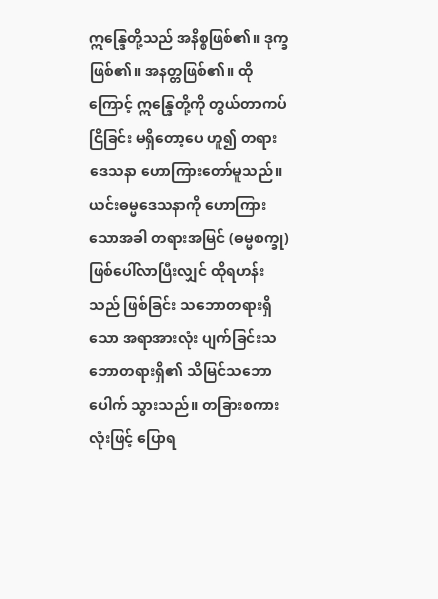ဣန္ဒြေတို့သည် အနိစ္စဖြစ်၏။ ဒုက္ခဖြစ်၏။ အနတ္တဖြစ်၏။ ထိုကြောင့် ဣန္ဒြေတို့ကို တွယ်တာကပ်ငြိခြင်း မရှိတော့ပေ ဟူ၍ တရားဒေသနာ ဟောကြားတော်မူသည်။ ယင်းဓမ္မဒေသနာကို ဟောကြားသောအခါ တရားအမြင် (ဓမ္မစက္ခု) ဖြစ်ပေါ်လာပြီးလျှင် ထိုရဟန်းသည် ဖြစ်ခြင်း သဘောတရားရှိသော အရာအားလုံး ပျက်ခြင်းသဘောတရားရှိ၏ သိမြင်သဘောပေါက် သွားသည်။ တခြားစကားလုံးဖြင့် ပြောရ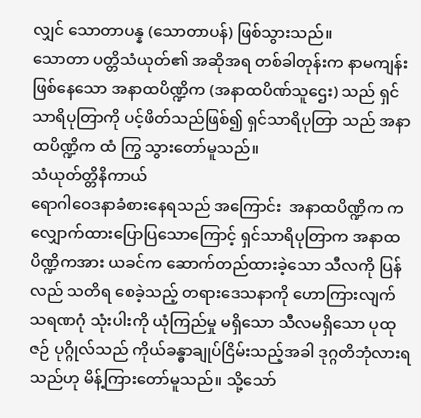လျှင် သောတာပန္န (သောတာပန်) ဖြစ်သွားသည်။
သောတာ ပတ္တိသံယုတ်၏ အဆိုအရ တစ်ခါတုန်းက နာမကျန်းဖြစ်နေသော အနာထပိဏ္ဍိက (အနာထပိဏ်သူဌေး) သည် ရှင်သာရိပုတြာကို ပင့်ဖိတ်သည်ဖြစ်၍ ရှင်သာရိပုတြာ သည် အနာထပိဏ္ဍိက ထံ ကြွ သွားတော်မူသည်။
သံယုတ်တ္တိနိကာယ်
ရောဂါဝေဒနာခံစားနေရသည် အကြောင်း  အနာထပိဏ္ဍိက က လျှောက်ထားပြောပြသောကြောင့် ရှင်သာရိပုတြာက အနာထပိဏ္ဍိကအား ယခင်က ဆောက်တည်ထားခဲ့သော သီလကို ပြန်လည် သတိရ စေခဲ့သည့် တရားဒေသနာကို ဟောကြားလျက် သရဏဂုံ သုံးပါးကို ယုံကြည်မှု မရှိသော သီလမရှိသော ပုထုဇဉ် ပုဂ္ဂိုလ်သည် ကိုယ်ခန္ဓာချုပ်ငြိမ်းသည့်အခါ ဒုဂ္ဂတိဘုံလားရသည်ဟု မိန့်ကြားတော်မူသည်။ သို့သော်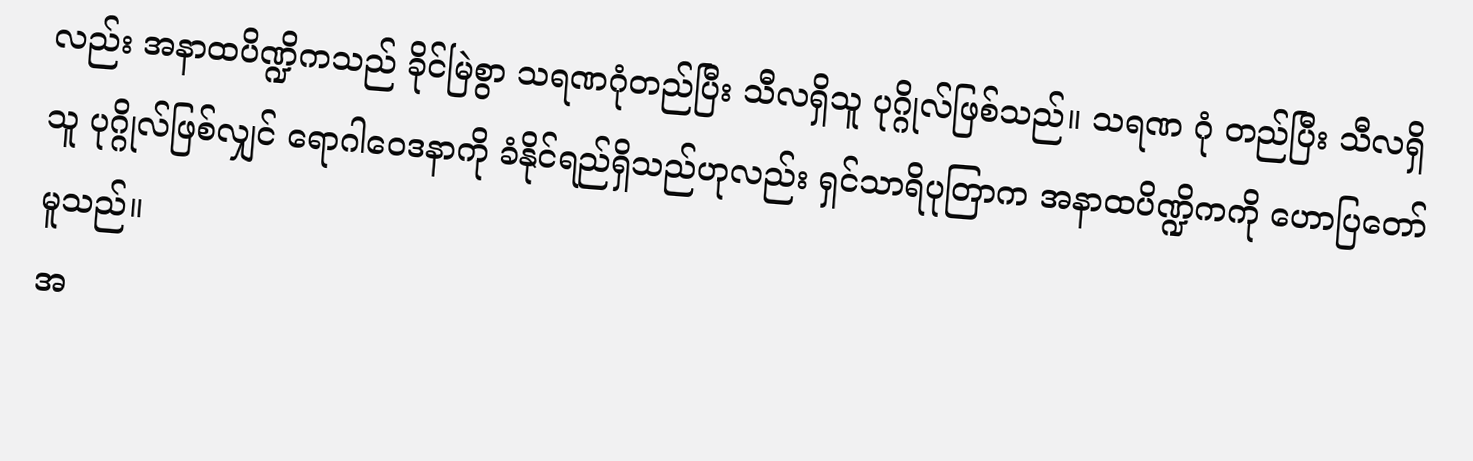လည်း အနာထပိဏ္ဍိကသည် ခိုင်မြဲစွာ သရဏဂုံတည်ပြီး သီလရှိသူ ပုဂ္ဂိုလ်ဖြစ်သည်။ သရဏ ဂုံ တည်ပြီး သီလရှိသူ ပုဂ္ဂိုလ်ဖြစ်လျှင် ရောဂါဝေဒနာကို ခံနိုင်ရည်ရှိသည်ဟုလည်း ရှင်သာရိပုတြာက အနာထပိဏ္ဍိကကို ဟောပြတော်မူသည်။
အ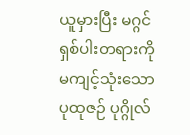ယူမှားပြီး မဂ္ဂင်ရှစ်ပါးတရားကို မကျင့်သုံးသော ပုထုဇဉ် ပုဂ္ဂိုလ်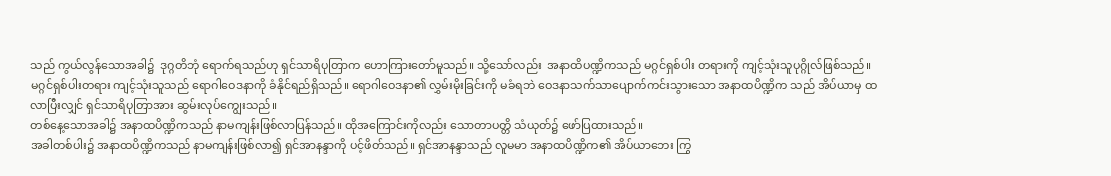သည် ကွယ်လွန်သောအခါ၌  ဒုဂ္ဂတိဘုံ ရောက်ရသည်ဟု ရှင်သာရိပုတြာက ဟောကြားတော်မူသည်။ သို့သော်လည်း  အနာထိပဏ္ဍိကသည် မဂ္ဂင်ရှစ်ပါး တရားကို ကျင့်သုံးသူပုဂ္ဂိုလ်ဖြစ်သည်။ မဂ္ဂင်ရှစ်ပါးတရား ကျင့်သုံးသူသည် ရောဂါဝေဒနာကို ခံနိုင်ရည်ရှိသည်။ ရောဂါဝေဒနာ၏ လွှမ်းမိုးခြင်းကို မခံရဘဲ ဝေဒနာသက်သာပျောက်ကင်းသွားသော အနာထပိဏ္ဍိက သည် အိပ်ယာမှ ထလာပြီးလျှင် ရှင်သာရိပုတြာအား ဆွမ်းလုပ်ကျွေးသည်။
တစ်နေ့သောအခါ၌ အနာထပိဏ္ဍိကသည် နာမကျန်းဖြစ်လာပြန်သည်။ ထိုအကြောင်းကိုလည်း သောတာပတ္တိ သံယုတ်၌ ဖော်ပြထားသည်။
အခါတစ်ပါး၌ အနာထပိဏ္ဍိကသည် နာမကျန်းဖြစ်လာ၍ ရှင်အာနန္ဒာကို ပင့်ဖိတ်သည်။ ရှင်အာနန္ဒာသည် လူမမာ အနာထပိဏ္ဍိက၏ အိပ်ယာဘေး ကြွ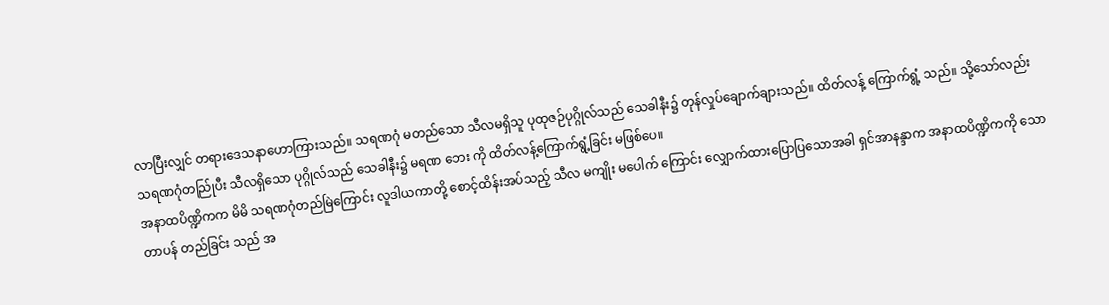လာပြီးလျှင် တရားဒေသနာဟောကြားသည်။ သရဏဂုံ မတည်သော သီလမရှိသူ ပုထုဇဉ်ပုဂ္ဂိုလ်သည် သေခါနီး၌ တုန်လှုပ်ချောက်ချားသည်။ ထိတ်လန့် ကြောက်ရွံ့ သည်။ သို့သော်လည်း သရဏဂုံတည်ြုပီး သီလရှိသော ပုဂ္ဂိုလ်သည် သေခါနီး၌ မရဏ ဘေး ကို ထိတ်လန့်ကြောက်ရွံ့ခြင်း မဖြစ်ပေ။
အနာထပိဏ္ဍိကက မိမိ သရဏဂုံတည်မြဲကြောင်း လူဒါယကာတို့ စောင့်ထိန်းအပ်သည့် သီလ မကျိုး မပေါက် ကြောင်း လျှောက်ထားပြောပြသောအခါ ရှင်အာနန္ဒာက အနာထပိဏ္ဍိကကို သောတာပန် တည်ခြင်း သည် အ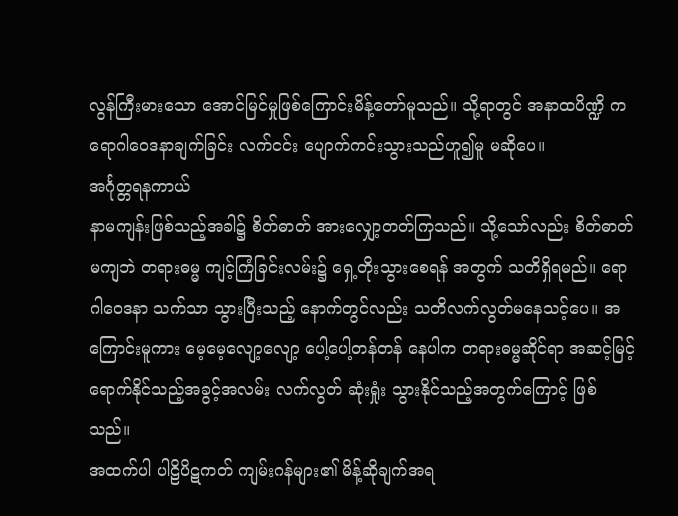လွန်ကြီးမားသော အောင်မြင်မှုဖြစ်ကြောင်းမိန့်တော်မူသည်။ သို့ရာတွင် အနာထပိဏ္ဍိ က ရောဂါဝေဒနာချက်ခြင်း လက်ငင်း ပျောက်ကင်းသွားသည်ဟူ၍မူ မဆိုပေ။
အင်္ဂုတ္တရနကာယ်
နာမကျန်းဖြစ်သည့်အခါ၌ စိတ်ဓာတ် အားလျှော့တတ်ကြသည်။ သို့သော်လည်း စိတ်ဓာတ်မကျဘဲ တရားဓမ္မ ကျင့်ကြံခြင်းလမ်း၌ ရှေ့တိုးသွားစေရန် အတွက် သတိရှိရမည်။ ရောဂါဝေဒနာ သက်သာ သွားပြီးသည့် နောက်တွင်လည်း သတိလက်လွတ်မနေသင့်ပေ။ အကြောင်းမူကား မေ့မေ့လျော့လျော့ ပေါ့ပေါ့တန်တန် နေပါက တရားဓမ္မဆိုင်ရာ အဆင့်မြင့်ရောက်နိုင်သည့်အခွင့်အလမ်း လက်လွတ် ဆုံးရှုံး သွားနိုင်သည့်အတွက်ကြောင့် ဖြစ်သည်။
အထက်ပါ ပါဠိပိဋကတ် ကျမ်းဂန်များ၏ မိန့်ဆိုချက်အရ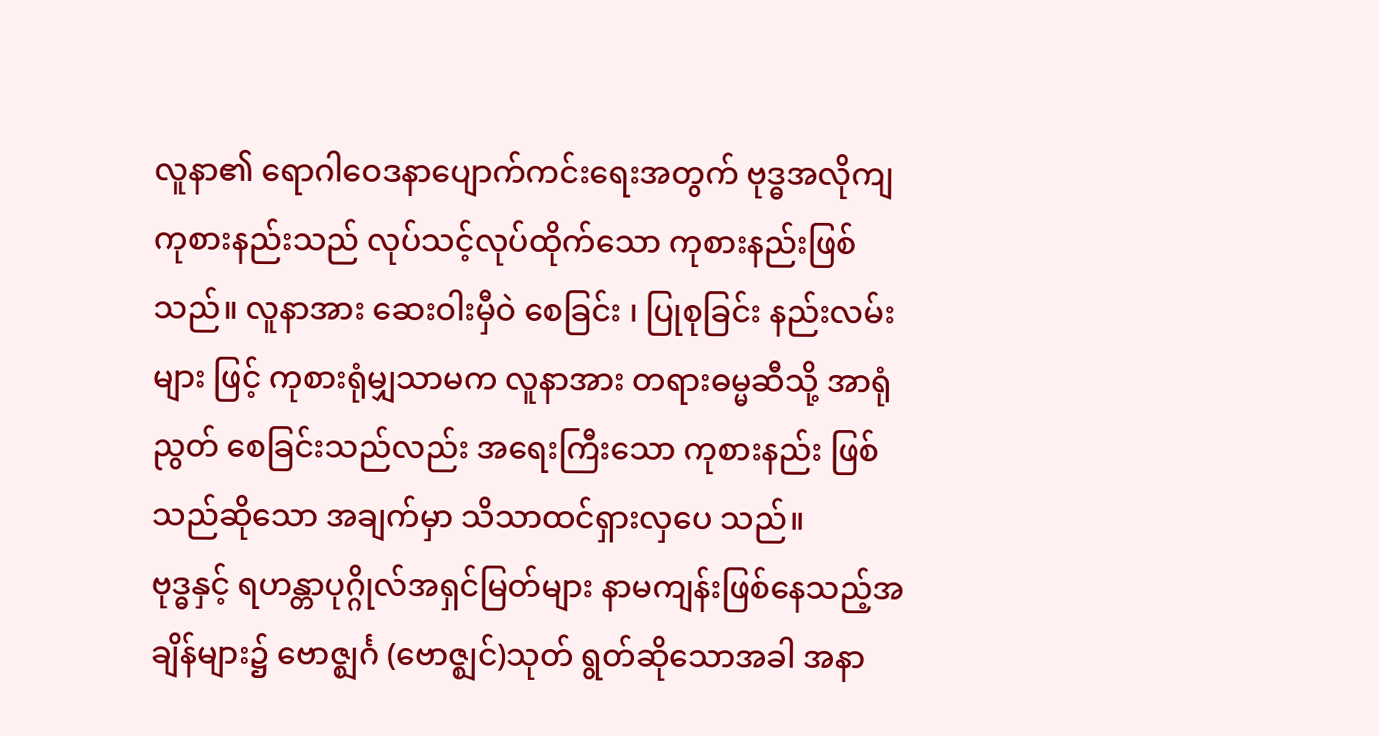လူနာ၏ ရောဂါဝေဒနာပျောက်ကင်းရေးအတွက် ဗုဒ္ဓအလိုကျ ကုစားနည်းသည် လုပ်သင့်လုပ်ထိုက်သော ကုစားနည်းဖြစ်သည်။ လူနာအား ဆေးဝါးမှီဝဲ စေခြင်း ၊ ပြုစုခြင်း နည်းလမ်းများ ဖြင့် ကုစားရုံမျှသာမက လူနာအား တရားဓမ္မဆီသို့ အာရုံညွတ် စေခြင်းသည်လည်း အရေးကြီးသော ကုစားနည်း ဖြစ်သည်ဆိုသော အချက်မှာ သိသာထင်ရှားလှပေ သည်။
ဗုဒ္ဓနှင့် ရဟန္တာပုဂ္ဂိုလ်အရှင်မြတ်များ နာမကျန်းဖြစ်နေသည့်အချိန်များ၌ ဗောဇ္ဈင်္ဂ (ဗောဇ္ဈင်)သုတ် ရွတ်ဆိုသောအခါ အနာ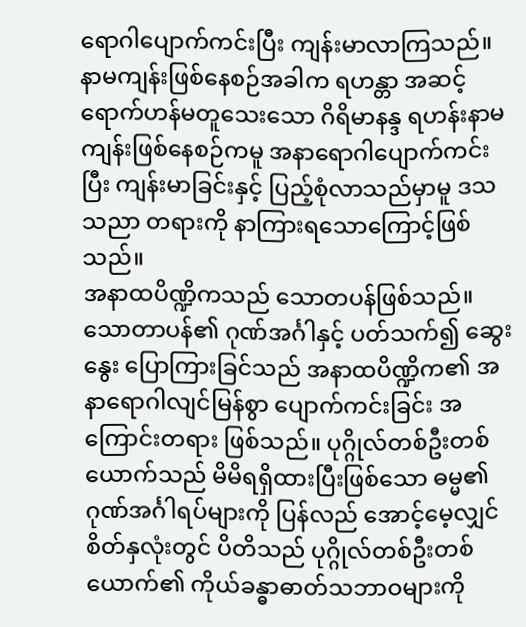ရောဂါပျောက်ကင်းပြီး ကျန်းမာလာကြသည်။ နာမကျန်းဖြစ်နေစဉ်အခါက ရဟန္တာ အဆင့် ရောက်ဟန်မတူသေးသော ဂိရိမာနန္ဒ ရဟန်းနာမကျန်းဖြစ်နေစဉ်ကမူ အနာရောဂါပျောက်ကင်းပြီး ကျန်းမာခြင်းနှင့် ပြည့်စုံလာသည်မှာမူ ဒသသညာ တရားကို နာကြားရသောကြောင့်ဖြစ်သည်။
အနာထပိဏ္ဍိကသည် သောတပန်ဖြစ်သည်။သောတာပန်၏ ဂုဏ်အင်္ဂါနှင့် ပတ်သက်၍ ဆွေးနွေး ပြောကြားခြင်သည် အနာထပိဏ္ဍိက၏ အနာရောဂါလျင်မြန်စွာ ပျောက်ကင်းခြင်း အကြောင်းတရား ဖြစ်သည်။ ပုဂ္ဂိုလ်တစ်ဦးတစ်ယောက်သည် မိမိရရှိထားပြီးဖြစ်သော ဓမ္မ၏ ဂုဏ်အင်္ဂါရပ်များကို ပြန်လည် အောင့်မေ့လျှင် စိတ်နှလုံးတွင် ပိတိသည် ပုဂ္ဂိုလ်တစ်ဦးတစ်ယောက်၏ ကိုယ်ခန္ဓာဓာတ်သဘာဝများကို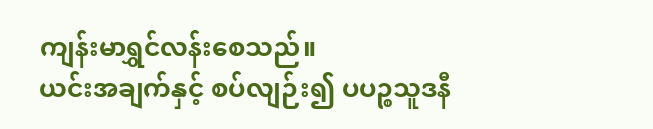ကျန်းမာရွှင်လန်းစေသည်။
ယင်းအချက်နှင့် စပ်လျဉ်း၍ ပပဉ္စသူဒနီ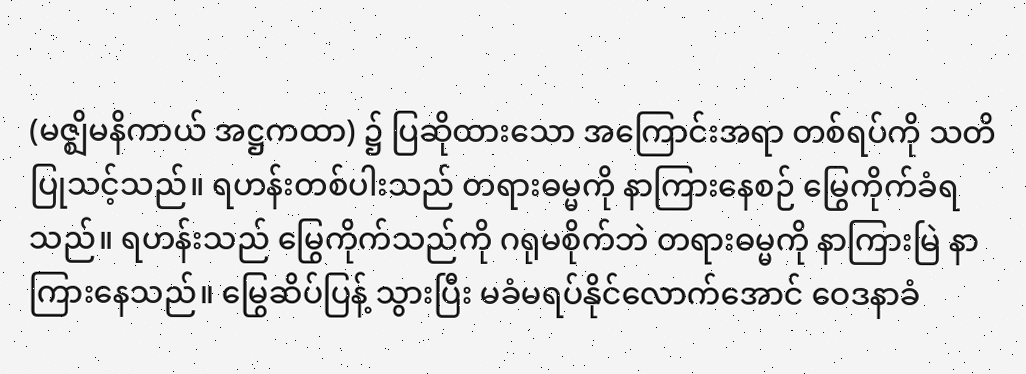(မဇ္ဈိမနိကာယ် အဋ္ဌကထာ) ၌ ပြဆိုထားသော အကြောင်းအရာ တစ်ရပ်ကို သတိပြုသင့်သည်။ ရဟန်းတစ်ပါးသည် တရားဓမ္မကို နာကြားနေစဉ် မြွေကိုက်ခံရသည်။ ရဟန်းသည် မြွေကိုက်သည်ကို ဂရုမစိုက်ဘဲ တရားဓမ္မကို နာကြားမြဲ နာကြားနေသည်။ မြွေဆိပ်ပြန့် သွားပြီး မခံမရပ်နိုင်လောက်အောင် ဝေဒနာခံ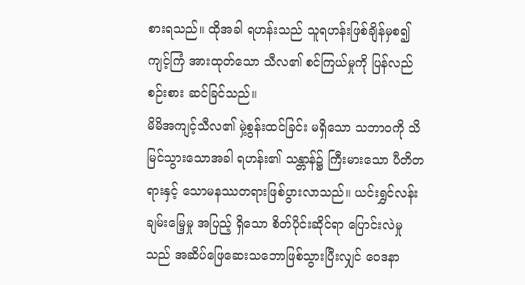စားရသည်။ ထိုအခါ ရဟန်းသည် သူရဟန်းဖြစ်ချိန်မှစ၍ ကျင့်ကြံ အားထုတ်သော သီလ၏ စင်ကြယ်မှုကို ပြန်လည်စဉ်းစား ဆင်ခြင်သည်။
မိမိအကျင့်သီလ၏ မှဲ့စွန်းထင်ခြင်း မရှိသော သဘာဝကို သိမြင်သွားသောအခါ ရဟန်း၏ သန္တာန်၌ ကြီးမားသော ပီတိတရားနှင့် သောမနဿတရားဖြစ်ပွားလာသည်။ ယင်းရွှင်လန်းချမ်းမြေ့မှု အပြည့် ရှိသော စိတ်ပိုင်းဆိုင်ရာ ပြောင်းလဲမှုသည် အဆိပ်ဖြေဆေးသဘောဖြစ်သွားပြီးလျှင် ဝေဒနာ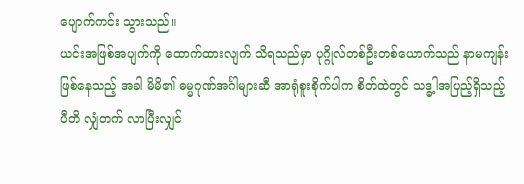ပျောက်ကင်း သွားသည်။
ယင်းအဖြစ်အပျက်ကို ထောက်ထားလျက် သိရသည်မှာ ပုဂ္ဂိုလ်တစ်ဦးတစ်ယောက်သည် နာမကျန်း ဖြစ်နေသည့် အခါ မိမိ၏ ဓမ္မဂုဏ်အင်္ဂါများဆီ အာရုံစူးစိုက်ပါက စိတ်ထဲတွင် သဒ္ဓ့ါအပြည့်ရှိသည့် ပီတိ လျှံတက် လာပြီးလျှင်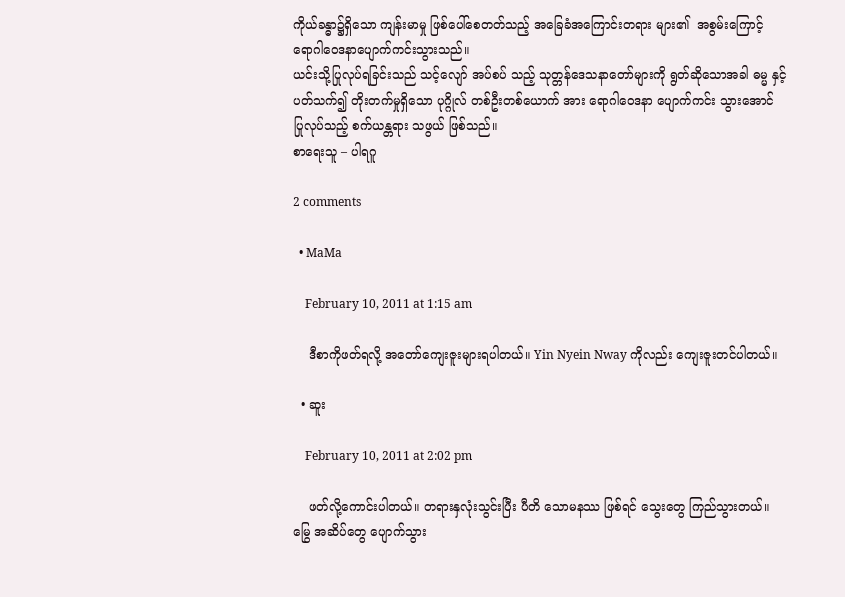ကိုယ်ခန္ဓာ၌ရှိသော ကျန်းမာမှု ဖြစ်ပေါ်စေတတ်သည့် အခြေခံအကြောင်းတရား များ၏  အစွမ်းကြောင့် ရောဂါဝေဒနာပျောက်ကင်းသွားသည်။
ယင်းသို့ပြုလုပ်ရခြင်းသည် သင့်လျော် အပ်စပ် သည့် သုတ္တန်ဒေသနာတော်များကို ရွတ်ဆိုသောအခါ ဓမ္မ နှင့် ပတ်သက်၍ တိုးတက်မှုရှိသော ပုဂ္ဂိုလ် တစ်ဦးတစ်ယောက် အား ရောဂါဝေဒနာ ပျောက်ကင်း သွားအောင် ပြုလုပ်သည့် စက်ယန္တရား သဖွယ် ဖြစ်သည်။
စာရေးသူ – ပါရဂူ

2 comments

  • MaMa

    February 10, 2011 at 1:15 am

    ဒီစာကိုဖတ်ရလို့ အတော်ကျေးဇူးများရပါတယ်။ Yin Nyein Nway ကိုလည်း ကျေးဇူးတင်ပါတယ်။

  • ဆူး

    February 10, 2011 at 2:02 pm

    ဖတ်လို့ကောင်းပါတယ်။ တရားနှလုံးသွင်းပြီး ပီတိ သောမနဿ ဖြစ်ရင် သွေးတွေ ကြည်သွားတယ်။ မြွေ အဆိပ်တွေ ပျောက်သွား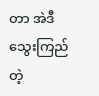တာ အဲဒီ သွေးကြည်တဲ့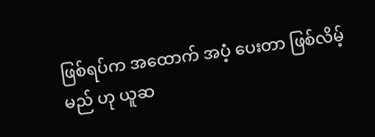ဖြစ်ရပ်က အထောက် အပံ့ ပေးတာ ဖြစ်လိမ့်မည် ဟု ယူဆ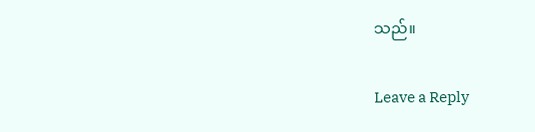သည်။

Leave a Reply